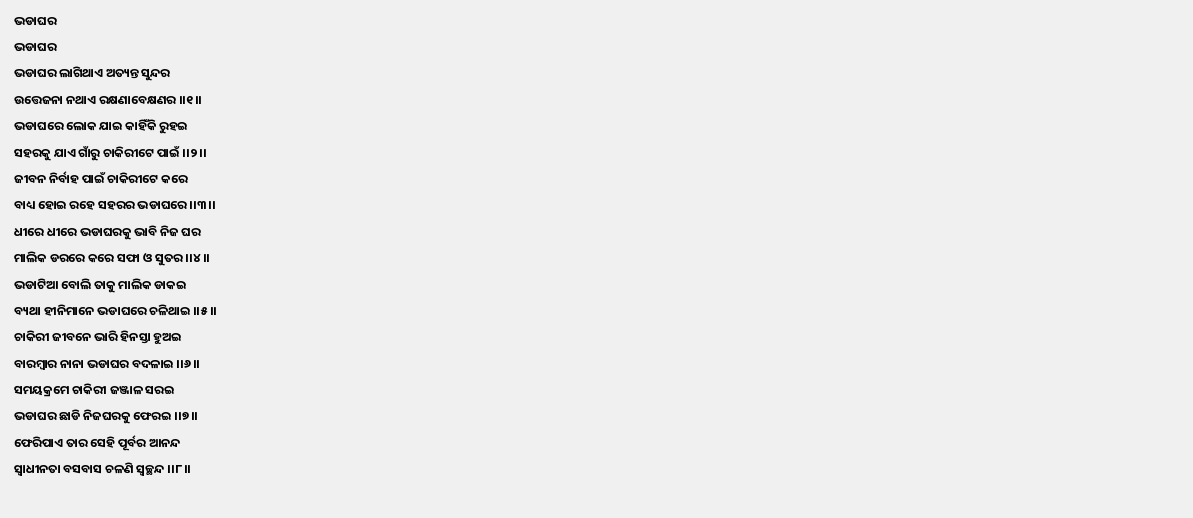ଭଡାଘର
ଭଡାଘର
ଭଡାଘର ଲାଗିଥାଏ ଅତ୍ୟନ୍ତ ସୁନ୍ଦର
ଉତ୍ତେଜନା ନଥାଏ ରକ୍ଷଣାବେକ୍ଷଣର ।।୧।।
ଭଡାଘରେ ଲୋକ ଯାଇ କାହିଁକି ରୁହଇ
ସହରକୁ ଯାଏ ଗାଁରୁ ଚାକିରୀଟେ ପାଇଁ ।।୨।।
ଜୀବନ ନିର୍ବାହ ପାଇଁ ଚାକିରୀଟେ କରେ
ବାଧ୍ୟ ହୋଇ ରହେ ସହରର ଭଡାଘରେ ।।୩।।
ଧୀରେ ଧୀରେ ଭଡାଘରକୁ ଭାବି ନିଜ ଘର
ମାଲିକ ଡରରେ କରେ ସଫା ଓ ସୁତର ।।୪।।
ଭଡାଟିଆ ବୋଲି ତାକୁ ମାଲିକ ଡାକଇ
ବ୍ୟଥା ହୀନିମାନେ ଭଡାଘରେ ଚଳିଥାଇ ।।୫।।
ଚାକିରୀ ଜୀବନେ ଭାରି ହିନସ୍ତା ହୁଅଇ
ବାରମ୍ବାର ନାନା ଭଡାଘର ବଦଳାଇ ।।୬।।
ସମୟକ୍ରମେ ଚାକିରୀ ଜଞ୍ଜାଳ ସରଇ
ଭଡାଘର ଛାଡି ନିଜଘରକୁ ଫେରଇ ।।୭।।
ଫେରିପାଏ ତାର ସେହି ପୂର୍ବର ଆନନ୍ଦ
ସ୍ୱାଧୀନତା ବସବାସ ଚଳଣି ସ୍ୱଚ୍ଛନ୍ଦ ।।୮।।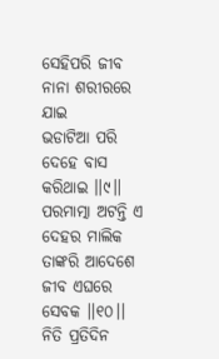ସେହିପରି ଜୀବ ନାନା ଶରୀରରେ ଯାଇ
ଭଡାଟିଆ ପରି ଦେହେ ବାସ କରିଥାଇ ।।୯।।
ପରମାତ୍ମା ଅଟନ୍ତି ଏ ଦେହର ମାଲିକ
ତାଙ୍କରି ଆଦେଶେ ଜୀବ ଏଘରେ ସେବକ ।।୧୦।।
ନିତି ପ୍ରତିଦିନ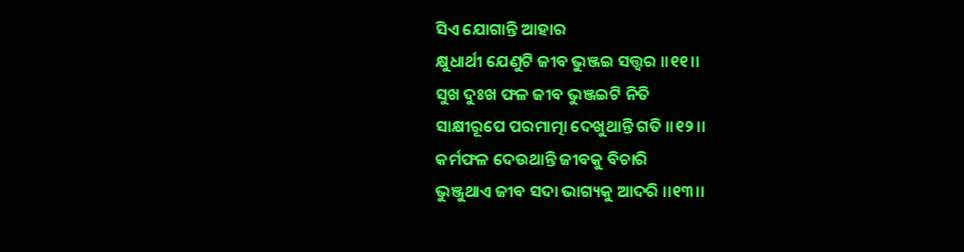ସିଏ ଯୋଗାନ୍ତି ଆହାର
କ୍ଷୁଧାର୍ଥୀ ଯେଣୁଟି ଜୀବ ଭୁଞ୍ଜଇ ସତ୍ତ୍ଵର ।।୧୧।।
ସୁଖ ଦୁଃଖ ଫଳ ଜୀବ ଭୁଞ୍ଜଇଟି ନିତି
ସାକ୍ଷୀରୂପେ ପରମାତ୍ମା ଦେଖୁଥାନ୍ତି ଗତି ।।୧୨।।
କର୍ମଫଳ ଦେଉଥାନ୍ତି ଜୀବକୁ ବିଚାରି
ଭୁଞ୍ଜୁଥାଏ ଜୀବ ସଦା ଭାଗ୍ୟକୁ ଆଦରି ।।୧୩।।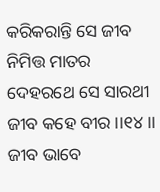କରିକରାନ୍ତି ସେ ଜୀବ ନିମିତ୍ତ ମାତର
ଦେହରଥେ ସେ ସାରଥୀ ଜୀବ କହେ ବୀର ।।୧୪।।
ଜୀବ ଭାବେ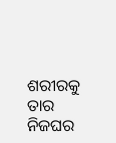ଶରୀରକୁ ତାର ନିଜଘର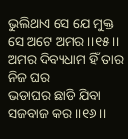ଭୁଲିଥାଏ ସେ ଯେ ମୁକ୍ତ ସେ ଅଟେ ଅମର ।।୧୫।।
ଅମର ଦିବ୍ୟଧାମ ହିଁ ତାର ନିଜ ଘର
ଭଡାଘର ଛାଡି ଯିବା ସଜବାଜ କର ।।୧୬।।